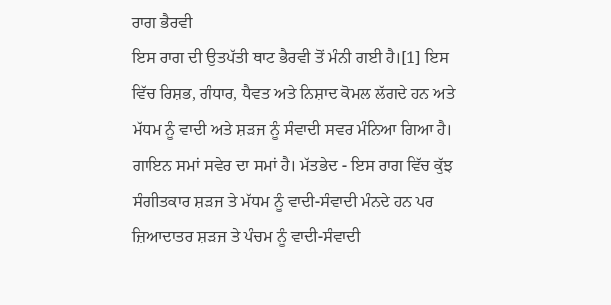ਰਾਗ ਭੈਰਵੀ
ਇਸ ਰਾਗ ਦੀ ਉਤਪੱਤੀ ਥਾਟ ਭੈਰਵੀ ਤੋਂ ਮੰਨੀ ਗਈ ਹੈ।[1] ਇਸ ਵਿੱਚ ਰਿਸ਼ਭ, ਗੰਧਾਰ, ਧੈਵਤ ਅਤੇ ਨਿਸ਼ਾਦ ਕੋਮਲ ਲੱਗਦੇ ਹਨ ਅਤੇ ਮੱਧਮ ਨੂੰ ਵਾਦੀ ਅਤੇ ਸ਼ੜਜ ਨੂੰ ਸੰਵਾਦੀ ਸਵਰ ਮੰਨਿਆ ਗਿਆ ਹੈ। ਗਾਇਨ ਸਮਾਂ ਸਵੇਰ ਦਾ ਸਮਾਂ ਹੈ। ਮੱਤਭੇਦ - ਇਸ ਰਾਗ ਵਿੱਚ ਕੁੱਝ ਸੰਗੀਤਕਾਰ ਸ਼ੜਜ ਤੇ ਮੱਧਮ ਨੂੰ ਵਾਦੀ-ਸੰਵਾਦੀ ਮੰਨਦੇ ਹਨ ਪਰ ਜ਼ਿਆਦਾਤਰ ਸ਼ੜਜ ਤੇ ਪੰਚਮ ਨੂੰ ਵਾਦੀ-ਸੰਵਾਦੀ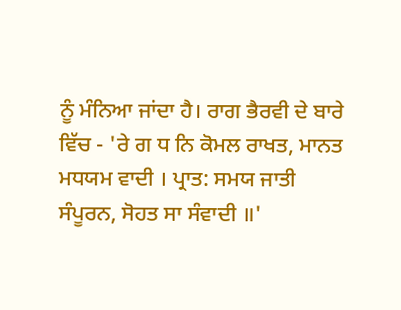ਨੂੰ ਮੰਨਿਆ ਜਾਂਦਾ ਹੈ। ਰਾਗ ਭੈਰਵੀ ਦੇ ਬਾਰੇ ਵਿੱਚ - 'ਰੇ ਗ ਧ ਨਿ ਕੋਮਲ ਰਾਖਤ, ਮਾਨਤ ਮਧਯਮ ਵਾਦੀ । ਪ੍ਰਾਤ: ਸਮਯ ਜਾਤੀ ਸੰਪੂਰਨ, ਸੋਹਤ ਸਾ ਸੰਵਾਦੀ ॥'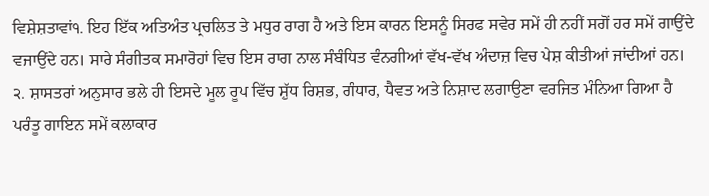ਵਿਸ਼ੇਸ਼ਤਾਵਾਂ੧. ਇਹ ਇੱਕ ਅਤਿਅੰਤ ਪ੍ਰਚਲਿਤ ਤੇ ਮਧੁਰ ਰਾਗ ਹੈ ਅਤੇ ਇਸ ਕਾਰਨ ਇਸਨੂੰ ਸਿਰਫ ਸਵੇਰ ਸਮੇਂ ਹੀ ਨਹੀਂ ਸਗੋਂ ਹਰ ਸਮੇਂ ਗਾਉਂਦੇ ਵਜਾਉਂਦੇ ਹਨ। ਸਾਰੇ ਸੰਗੀਤਕ ਸਮਾਰੋਹਾਂ ਵਿਚ ਇਸ ਰਾਗ ਨਾਲ ਸੰਬੰਧਿਤ ਵੰਨਗੀਆਂ ਵੱਖ-ਵੱਖ ਅੰਦਾਜ਼ ਵਿਚ ਪੇਸ਼ ਕੀਤੀਆਂ ਜਾਂਦੀਆਂ ਹਨ। ੨. ਸ਼ਾਸਤਰਾਂ ਅਨੁਸਾਰ ਭਲੇ ਹੀ ਇਸਦੇ ਮੂਲ ਰੂਪ ਵਿੱਚ ਸ਼ੁੱਧ ਰਿਸ਼ਭ, ਗੰਧਾਰ, ਧੈਵਤ ਅਤੇ ਨਿਸ਼ਾਦ ਲਗਾਉਣਾ ਵਰਜਿਤ ਮੰਨਿਆ ਗਿਆ ਹੈ ਪਰੰਤੂ ਗਾਇਨ ਸਮੇਂ ਕਲਾਕਾਰ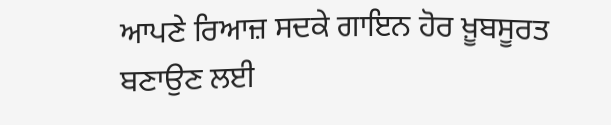ਆਪਣੇ ਰਿਆਜ਼ ਸਦਕੇ ਗਾਇਨ ਹੋਰ ਖ਼ੂਬਸੂਰਤ ਬਣਾਉਣ ਲਈ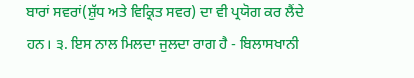ਬਾਰਾਂ ਸਵਰਾਂ(ਸ਼ੁੱਧ ਅਤੇ ਵਿਕ੍ਰਿਤ ਸਵਰ) ਦਾ ਵੀ ਪ੍ਰਯੋਗ ਕਰ ਲੈਂਦੇ ਹਨ। ੩. ਇਸ ਨਾਲ ਮਿਲਦਾ ਜੁਲਦਾ ਰਾਗ ਹੈ - ਬਿਲਾਸਖਾਨੀ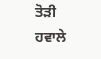ਤੋੜੀ
ਹਵਾਲੇ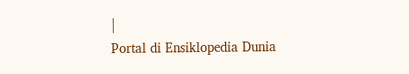|
Portal di Ensiklopedia Dunia